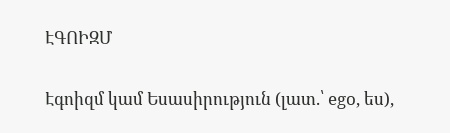ԷԳՈԻԶՄ

Էգոիզմ կամ Եսասիրություն (լատ.՝ ego, ես),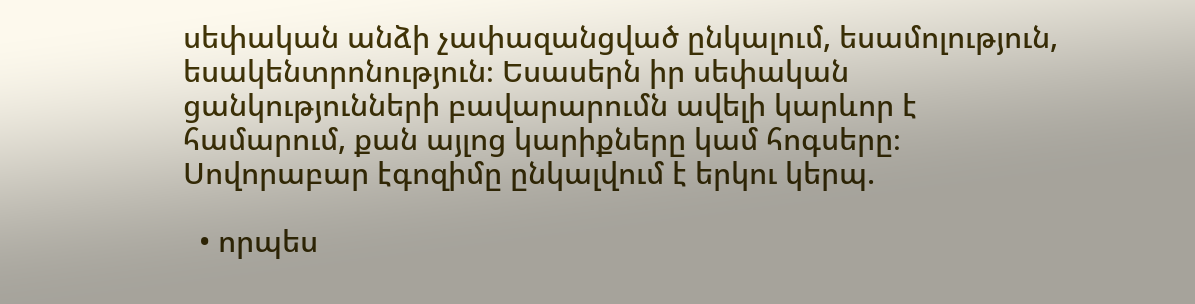սեփական անձի չափազանցված ընկալում, եսամոլություն, եսակենտրոնություն։ Եսասերն իր սեփական ցանկությունների բավարարումն ավելի կարևոր է համարում, քան այլոց կարիքները կամ հոգսերը։ Սովորաբար էգոզիմը ընկալվում է երկու կերպ.

  • որպես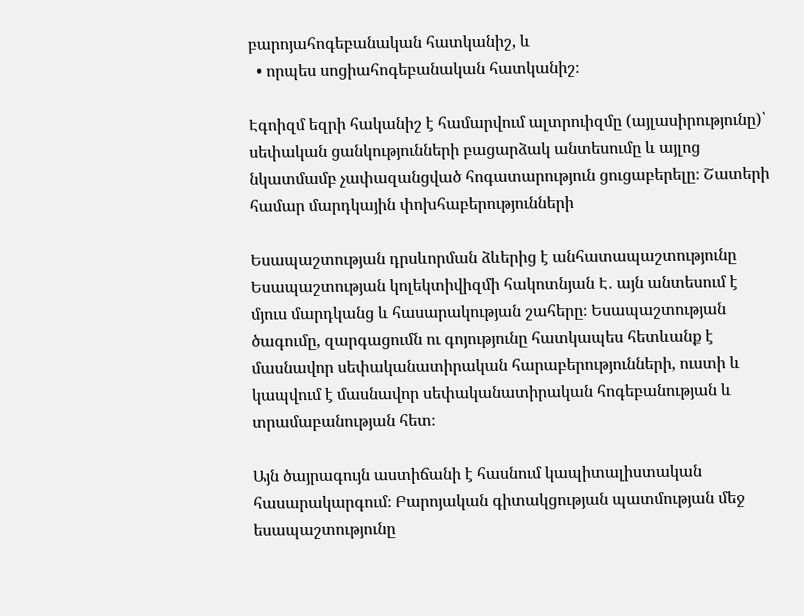բարոյահոգեբանական հատկանիշ, և
  • որպես սոցիահոգեբանական հատկանիշ։

Էգոիզմ եզրի հականիշ է համարվում ալտրուիզմը (այլասիրությունը)՝ սեփական ցանկությունների բացարձակ անտեսումը և այլոց նկատմամբ չափազանցված հոգատարություն ցուցաբերելը։ Շատերի համար մարդկային փոխհաբերությունների

Եսապաշտության դրսևորման ձևերից է անհատապաշտությունը Եսապաշտության կոլեկտիվիզմի հակոտնյան Է․ այն անտեսում է մյուս մարդկանց և հասարակության շահերը։ Եսապաշտության ծագումը, զարգացումն ու գոյությունը հատկապես հետևանք է մասնավոր սեփականատիրական հարաբերությունների, ուստի և կապվում է մասնավոր սեփականատիրական հոգեբանության և տրամաբանության հետ։

Այն ծայրագույն աստիճանի է հասնում կապիտալիստական հասարակարգում։ Բարոյական գիտակցության պատմության մեջ եսապաշտությունը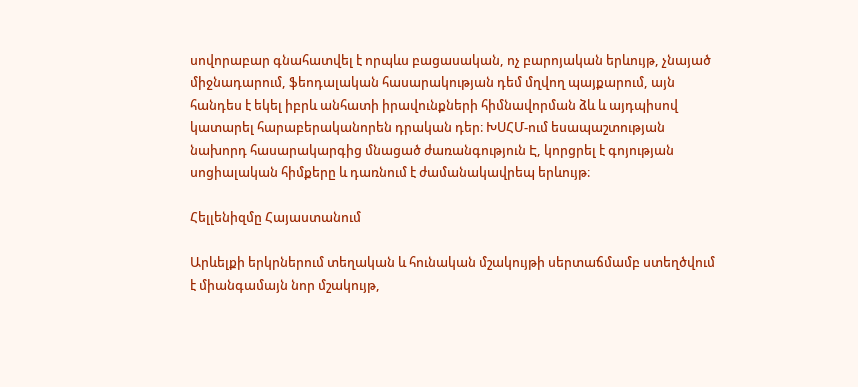սովորաբար գնահատվել է որպևս բացասական, ոչ բարոյական երևույթ, չնայած միջնադարում, ֆեոդալական հասարակության դեմ մղվող պայքարում, այն հանդես է եկել իբրև անհատի իրավունքների հիմնավորման ձև և այդպիսով կատարել հարաբերականորեն դրական դեր։ ԽՍՀՄ-ում եսապաշտության նախորդ հասարակարգից մնացած ժառանգություն Է, կորցրել է գոյության սոցիալական հիմքերը և դառնում է ժամանակավրեպ երևույթ։

Հելլենիզմը Հայաստանում

Արևելքի երկրներում տեղական և հունական մշակույթի սերտաճմամբ ստեղծվում է միանգամայն նոր մշակույթ,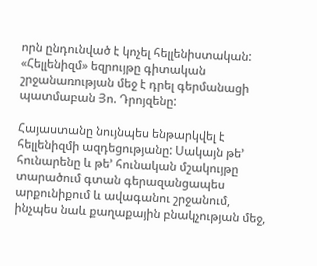որն ընդունված է կոչել հելլենիստական: «Հելլենիզմ» եզրույթը գիտական շրջանառության մեջ է դրել գերմանացի պատմաբան Յո. Դրոյզենը:

Հայաստանը նույնպես ենթարկվել է հելլենիզմի ազդեցությանը: Սակայն թե’ հունարենը և թե’ հունական մշակույթը տարածում գտան գերազանցապես արքունիքում և ավագանու շրջանում, ինչպես նաև քաղաքային բնակչության մեջ,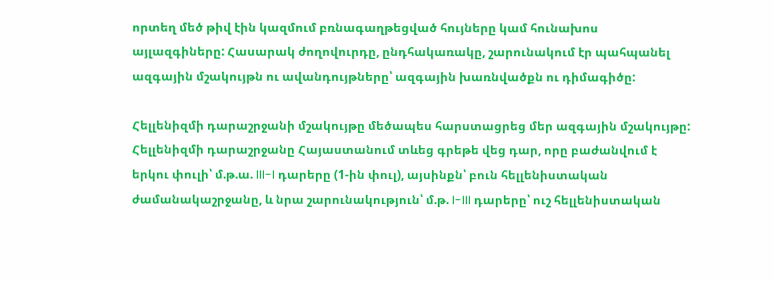որտեղ մեծ թիվ էին կազմում բռնագաղթեցված հույները կամ հունախոս այլազգիները: Հասարակ ժողովուրդը, ընդհակառակը, շարունակում էր պահպանել ազգային մշակույթն ու ավանդույթները՝ ազգային խառնվածքն ու դիմագիծը:

Հելլենիզմի դարաշրջանի մշակույթը մեծապես հարստացրեց մեր ազգային մշակույթը: Հելլենիզմի դարաշրջանը Հայաստանում տևեց գրեթե վեց դար, որը բաժանվում է երկու փուլի՝ մ.թ.ա. III-I դարերը (1-ին փուլ), այսինքն՝ բուն հելլենիստական ժամանակաշրջանը, և նրա շարունակություն՝ մ.թ. I-III դարերը՝ ուշ հելլենիստական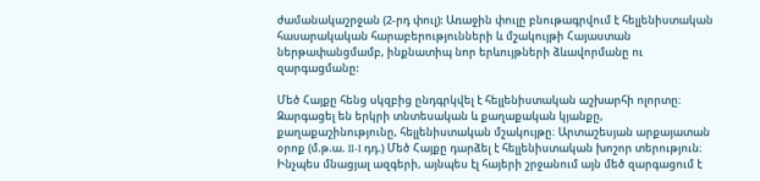ժամանակաշրջան (2-րդ փուլ): Առաջին փուլը բնութագրվում է հելլենիստական հասարակական հարաբերությունների և մշակույթի Հայաստան ներթափանցմամբ, ինքնատիպ նոր երևույթների ձևավորմանը ու զարգացմանը:

Մեծ Հայքը հենց սկզբից ընդգրկվել է հելլենիստական աշխարհի ոլորտը։ Զարգացել են երկրի տնտեսական և քաղաքական կյանքը, քաղաքաշինությունը, հելլենիստական մշակույթը։ Արտաշեսյան արքայատան օրոք (մ.թ.ա. II-I դդ.) Մեծ Հայքը դարձել է հելլենիստական խոշոր տերություն։ Ինչպես մնացյալ ազգերի, այնպես էլ հայերի շրջանում այն մեծ զարգացում է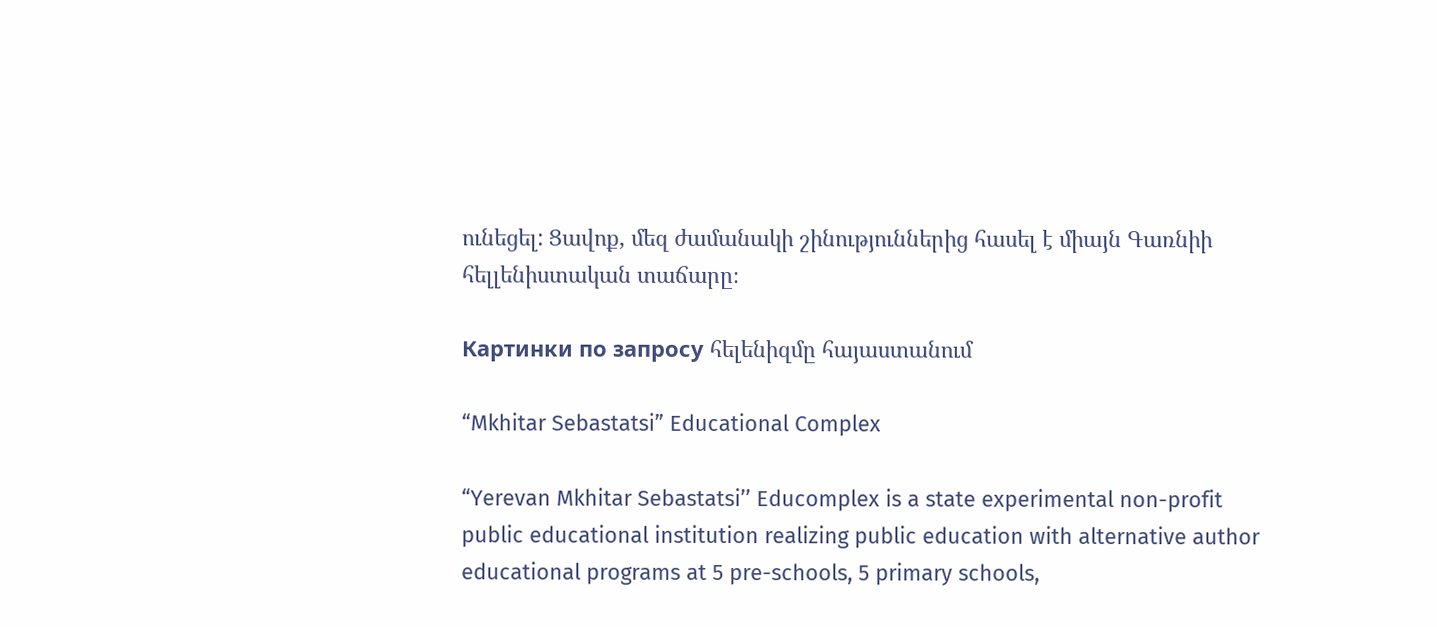ունեցել: Ցավոք, մեզ ժամանակի շինություններից հասել է միայն Գառնիի հելլենիստական տաճարը։

Картинки по запросу հելենիզմը հայաստանում

“Mkhitar Sebastatsi” Educational Complex

“Yerevan Mkhitar Sebastatsi’’ Educomplex is a state experimental non-profit public educational institution realizing public education with alternative author educational programs at 5 pre-schools, 5 primary schools,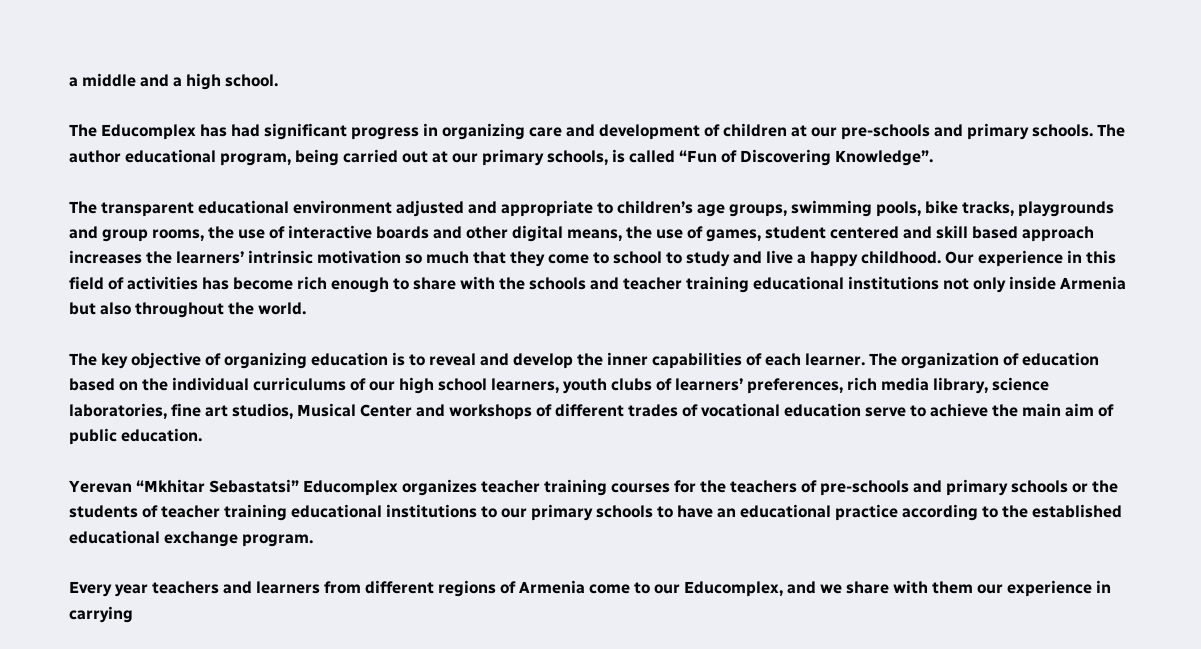a middle and a high school.

The Educomplex has had significant progress in organizing care and development of children at our pre-schools and primary schools. The author educational program, being carried out at our primary schools, is called “Fun of Discovering Knowledge”.

The transparent educational environment adjusted and appropriate to children’s age groups, swimming pools, bike tracks, playgrounds and group rooms, the use of interactive boards and other digital means, the use of games, student centered and skill based approach increases the learners’ intrinsic motivation so much that they come to school to study and live a happy childhood. Our experience in this field of activities has become rich enough to share with the schools and teacher training educational institutions not only inside Armenia but also throughout the world.

The key objective of organizing education is to reveal and develop the inner capabilities of each learner. The organization of education based on the individual curriculums of our high school learners, youth clubs of learners’ preferences, rich media library, science laboratories, fine art studios, Musical Center and workshops of different trades of vocational education serve to achieve the main aim of public education.

Yerevan “Mkhitar Sebastatsi” Educomplex organizes teacher training courses for the teachers of pre-schools and primary schools or the students of teacher training educational institutions to our primary schools to have an educational practice according to the established educational exchange program.

Every year teachers and learners from different regions of Armenia come to our Educomplex, and we share with them our experience in carrying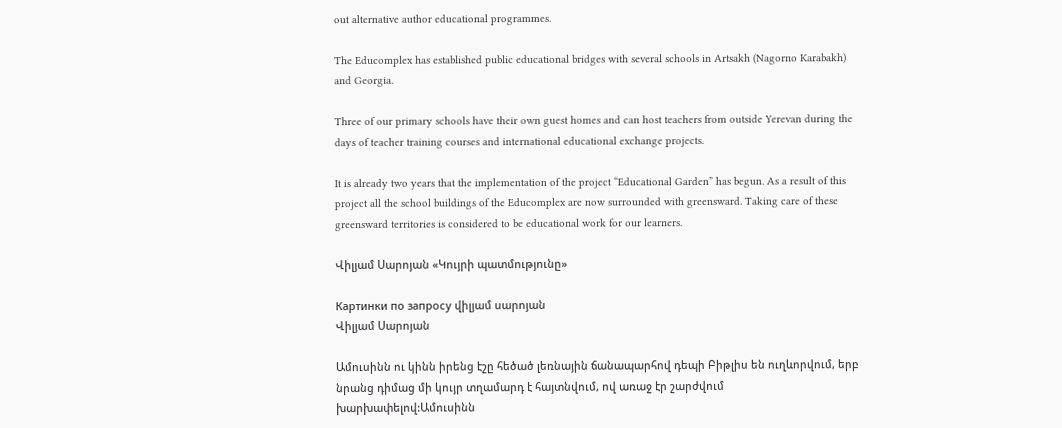out alternative author educational programmes.

The Educomplex has established public educational bridges with several schools in Artsakh (Nagorno Karabakh) and Georgia.

Three of our primary schools have their own guest homes and can host teachers from outside Yerevan during the days of teacher training courses and international educational exchange projects.

It is already two years that the implementation of the project “Educational Garden” has begun. As a result of this project all the school buildings of the Educomplex are now surrounded with greensward. Taking care of these greensward territories is considered to be educational work for our learners.

Վիլյամ Սարոյան «Կույրի պատմությունը»

Картинки по запросу վիլյամ սարոյան
Վիլյամ Սարոյան

Ամուսինն ու կինն իրենց էշը հեծած լեռնային ճանապարհով դեպի Բիթլիս են ուղևորվում, երբ նրանց դիմաց մի կույր տղամարդ է հայտնվում, ով առաջ էր շարժվում խարխափելով:Ամուսինն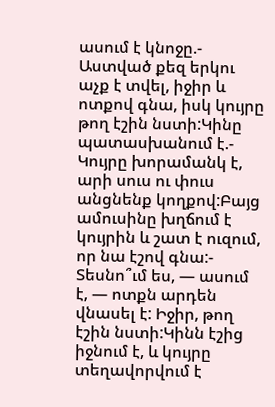ասում է կնոջը.- Աստված քեզ երկու աչք է տվել, իջիր և ոտքով գնա, իսկ կույրը թող էշին նստի:Կինը պատասխանում է.- Կույրը խորամանկ է, արի սուս ու փուս անցնենք կողքով:Բայց ամուսինը խղճում է կույրին և շատ է ուզում, որ նա էշով գնա:- Տեսնո՞ւմ ես, — ասում է, — ոտքն արդեն վնասել է: Իջիր, թող էշին նստի:Կինն էշից իջնում է, և կույրը տեղավորվում է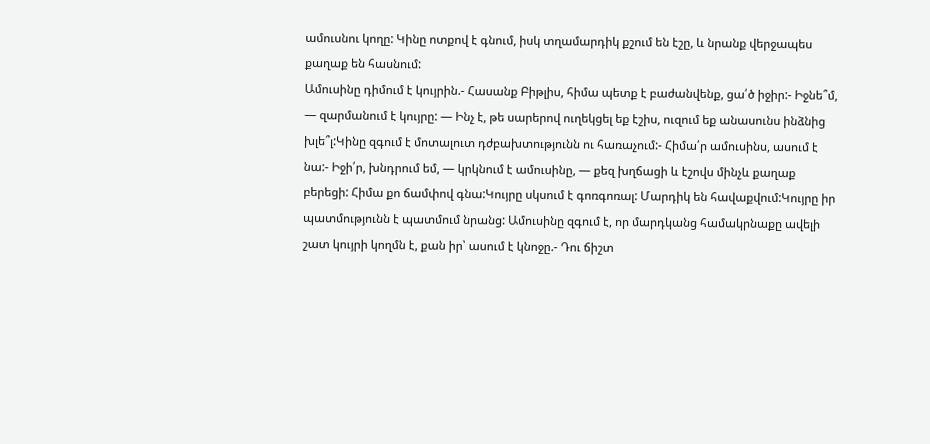ամուսնու կողը: Կինը ոտքով է գնում, իսկ տղամարդիկ քշում են էշը, և նրանք վերջապես քաղաք են հասնում:
Ամուսինը դիմում է կույրին.- Հասանք Բիթլիս, հիմա պետք է բաժանվենք, ցա՛ծ իջիր:- Իջնե՞մ, — զարմանում է կույրը: — Ինչ է, թե սարերով ուղեկցել եք էշիս, ուզում եք անասունս ինձնից խլե՞լ:Կինը զգում է մոտալուտ դժբախտությունն ու հառաչում:- Հիմա՛ր ամուսինս, ասում է նա:- Իջի՛ր, խնդրում եմ, — կրկնում է ամուսինը, — քեզ խղճացի և էշովս մինչև քաղաք բերեցի: Հիմա քո ճամփով գնա:Կույրը սկսում է գոռգոռալ: Մարդիկ են հավաքվում:Կույրը իր պատմությունն է պատմում նրանց: Ամուսինը զգում է, որ մարդկանց համակրնաքը ավելի շատ կույրի կողմն է, քան իր՝ ասում է կնոջը.- Դու ճիշտ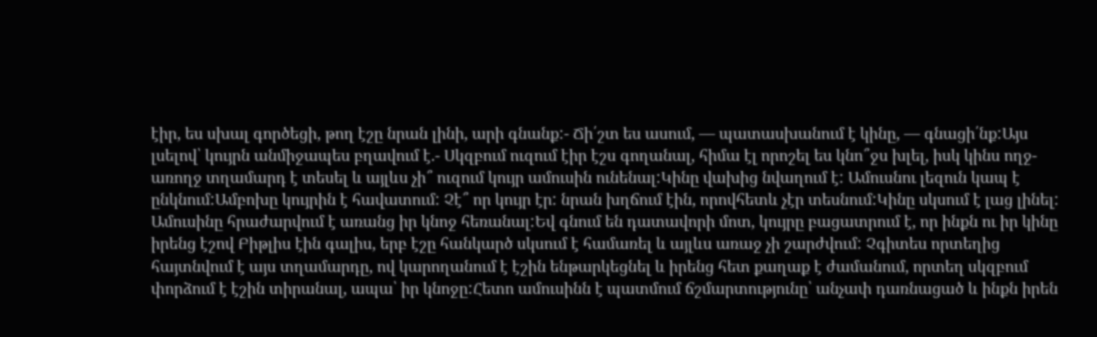էիր, ես սխալ գործեցի, թող էշը նրան լինի, արի գնանք:- Ճի՛շտ ես ասում, — պատասխանում է կինը, — գնացի՛նք:Այս լսելով՝ կույրն անմիջապես բղավում է.- Սկզբում ուզում էիր էշս գողանալ, հիմա էլ որոշել ես կնո՞ջս խլել, իսկ կինս ողջ-առողջ տղամարդ է տեսել և այլևս չի՞ ուզում կույր ամուսին ունենալ:Կինը վախից նվաղում է: Ամուսնու լեզուն կապ է ընկնում:Ամբոխը կույրին է հավատում: Չէ՞ որ կույր էր: նրան խղճում էին, որովհետև չէր տեսնում:Կինը սկսում է լաց լինել: Ամուսինը հրաժարվում է առանց իր կնոջ հեռանալ:Եվ գնում են դատավորի մոտ, կույրը բացատրում է, որ ինքն ու իր կինը իրենց էշով Բիթլիս էին գալիս, երբ էշը հանկարծ սկսում է համառել և այլևս առաջ չի շարժվում: Չգիտես որտեղից հայտնվում է այս տղամարդը, ով կարողանում է էշին ենթարկեցնել և իրենց հետ քաղաք է ժամանում, որտեղ սկզբում փորձում է էշին տիրանալ, ապա՝ իր կնոջը:Հետո ամուսինն է պատմում ճշմարտությունը՝ անչափ դառնացած և ինքն իրեն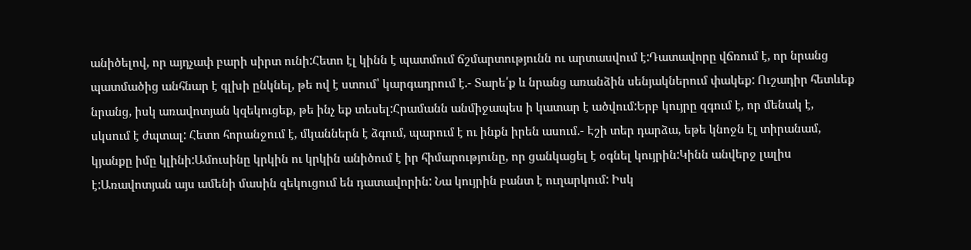անիծելով, որ այդչափ բարի սիրտ ունի:Հետո էլ կինն է պատմում ճշմարտությունն ու արտասվում է:Դատավորը վճռում է, որ նրանց պատմածից անհնար է գլխի ընկնել, թե ով է ստում՝ կարգադրում է.- Տարե՛ք և նրանց առանձին սենյակներում փակեք: Ուշադիր հետևեք նրանց, իսկ առավոտյան կզեկուցեք, թե ինչ եք տեսել:Հրամանն անմիջապես ի կատար է ածվում:Երբ կույրը զգում է, որ մենակ է, սկսում է ժպտալ: Հետո հորանջում է, մկաններն է ձգում, պարում է ու ինքն իրեն ասում.- Էշի տեր դարձա, եթե կնոջն էլ տիրանամ, կյանքը իմը կլինի:Ամուսինը կրկին ու կրկին անիծում է իր հիմարությունը, որ ցանկացել է օգնել կույրին:Կինն անվերջ լալիս է:Առավոտյան այս ամենի մասին զեկուցում են դատավորին: Նա կույրին բանտ է ուղարկում: Իսկ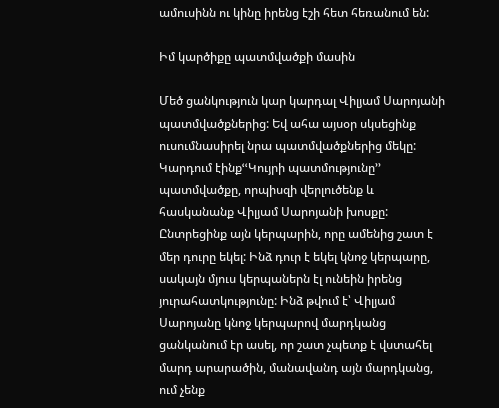ամուսինն ու կինը իրենց էշի հետ հեռանում են:

Իմ կարծիքը պատմվածքի մասին

Մեծ ցանկություն կար կարդալ Վիլյամ Սարոյանի պատմվածքներից: Եվ ահա այսօր սկսեցինք ուսումնասիրել նրա պատմվածքներից մեկը: Կարդում էինքՙՙԿույրի պատմությունը՚՚ պատմվածքը, որպիսզի վերլուծենք և հասկանանք Վիլյամ Սարոյանի խոսքը: Ընտրեցինք այն կերպարին, որը ամենից շատ է մեր դուրը եկել: Ինձ դուր է եկել կնոջ կերպարը, սակայն մյուս կերպաներն էլ ունեին իրենց յուրահատկությունը: Ինձ թվում է՝ Վիլյամ Սարոյանը կնոջ կերպարով մարդկանց ցանկանում էր ասել, որ շատ չպետք է վստահել մարդ արարածին, մանավանդ այն մարդկանց, ում չենք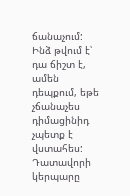ճանաչում: Ինձ թվում է՝ դա ճիշտ է, ամեն դեպքում, եթե չճանաչես դիմացինիդ չպետք է վստահես: Դատավորի կերպարը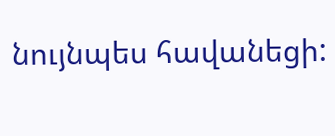նույնպես հավանեցի: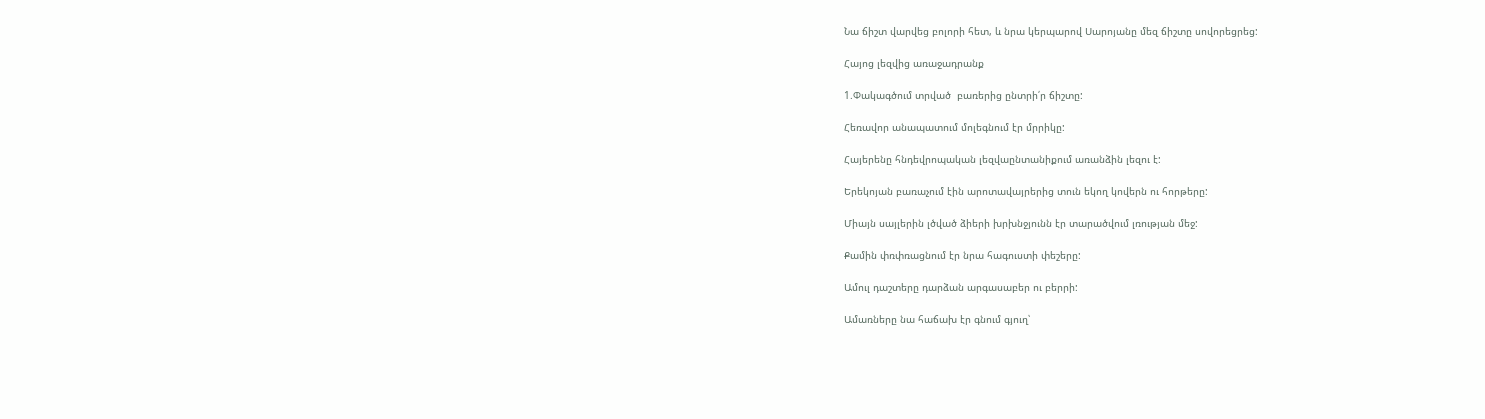Նա ճիշտ վարվեց բոլորի հետ, և նրա կերպարով Սարոյանը մեզ ճիշտը սովորեցրեց:

Հայոց լեզվից առաջադրանք

1.Փակագծում տրված  բառերից ընտրի՛ր ճիշտը:

Հեռավոր անապատում մոլեգնում էր մրրիկը:

Հայերենը հնդեվրոպական լեզվաընտանիքում առանձին լեզու է:

Երեկոյան բառաչում էին արոտավայրերից տուն եկող կովերն ու հորթերը:

Միայն սայլերին լծված ձիերի խրխնջյունն էր տարածվում լռության մեջ:

Քամին փռփռացնում էր նրա հագուստի փեշերը:

Ամուլ դաշտերը դարձան արգասաբեր ու բերրի:

Ամառները նա հաճախ էր գնում գյուղ՝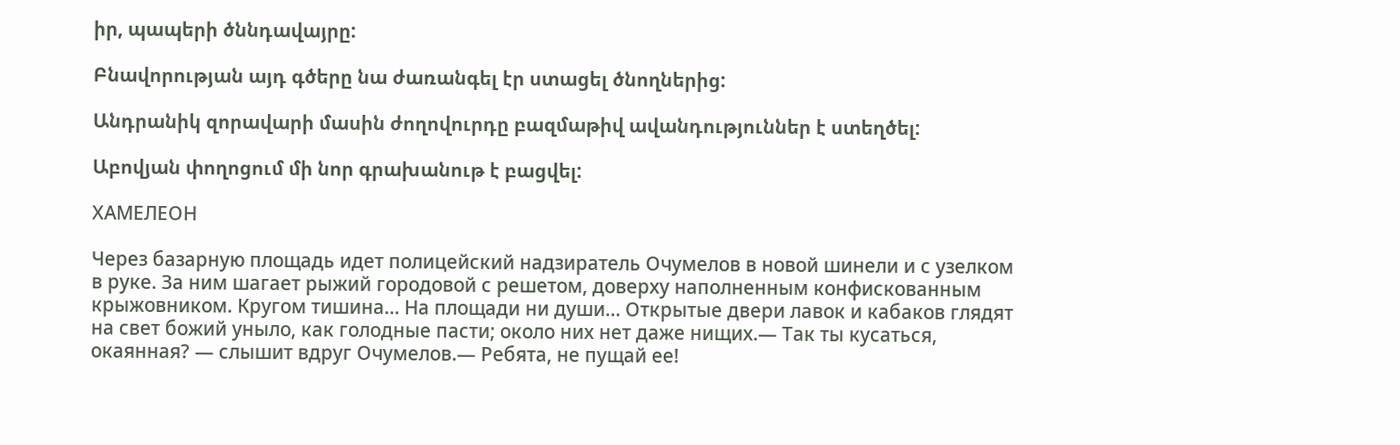իր, պապերի ծննդավայրը:

Բնավորության այդ գծերը նա ժառանգել էր ստացել ծնողներից:

Անդրանիկ զորավարի մասին ժողովուրդը բազմաթիվ ավանդություններ է ստեղծել:

Աբովյան փողոցում մի նոր գրախանութ է բացվել:

ХАМЕЛЕОН

Через базарную площадь идет полицейский надзиратель Очумелов в новой шинели и с узелком в руке. За ним шагает рыжий городовой с решетом, доверху наполненным конфискованным крыжовником. Кругом тишина… На площади ни души… Открытые двери лавок и кабаков глядят на свет божий уныло, как голодные пасти; около них нет даже нищих.— Так ты кусаться, окаянная? — слышит вдруг Очумелов.— Ребята, не пущай ее!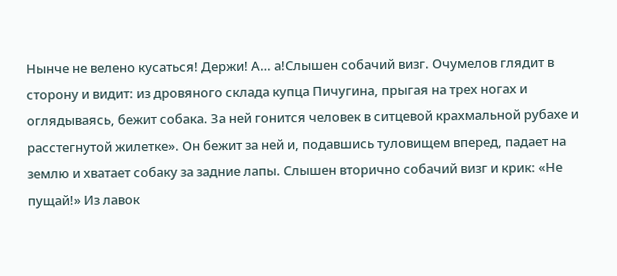Нынче не велено кусаться! Держи! А… а!Слышен собачий визг. Очумелов глядит в сторону и видит: из дровяного склада купца Пичугина, прыгая на трех ногах и оглядываясь, бежит собака. За ней гонится человек в ситцевой крахмальной рубахе и расстегнутой жилетке». Он бежит за ней и, подавшись туловищем вперед, падает на землю и хватает собаку за задние лапы. Слышен вторично собачий визг и крик: «Не пущай!» Из лавок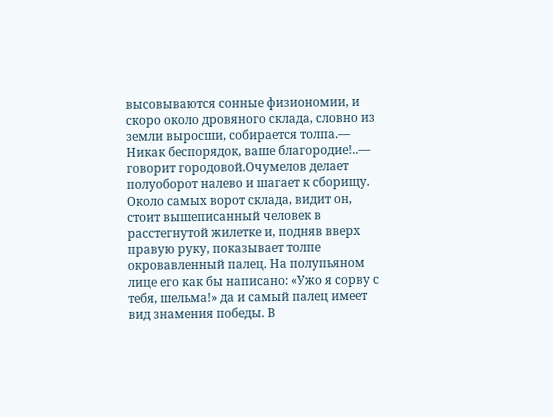высовываются сонные физиономии, и скоро около дровяного склада, словно из земли выросши, собирается толпа.— Никак беспорядок, ваше благородие!..— говорит городовой.Очумелов делает полуоборот налево и шагает к сборищу. Около самых ворот склада, видит он, стоит вышеписанный человек в расстегнутой жилетке и, подняв вверх правую руку, показывает толпе окровавленный палец. На полупьяном лице его как бы написано: «Ужо я сорву с тебя, шельма!» да и самый палец имеет вид знамения победы. В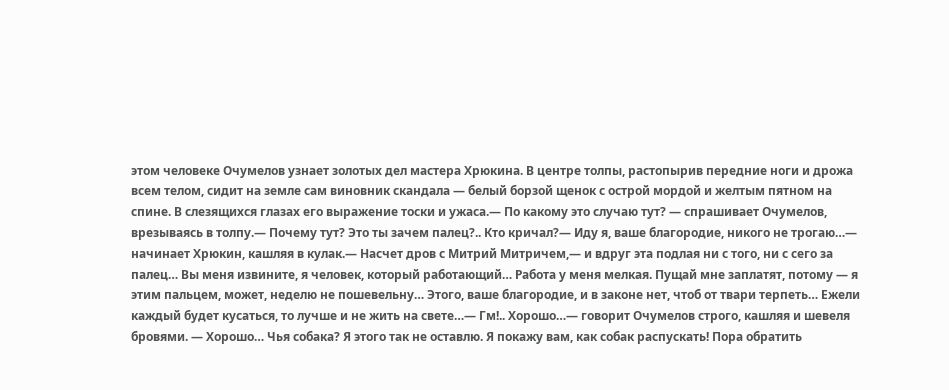этом человеке Очумелов узнает золотых дел мастера Хрюкина. В центре толпы, растопырив передние ноги и дрожа всем телом, сидит на земле сам виновник скандала — белый борзой щенок с острой мордой и желтым пятном на спине. В слезящихся глазах его выражение тоски и ужаса.— По какому это случаю тут? — спрашивает Очумелов, врезываясь в толпу.— Почему тут? Это ты зачем палец?.. Кто кричал?— Иду я, ваше благородие, никого не трогаю…— начинает Хрюкин, кашляя в кулак.— Насчет дров с Митрий Митричем,— и вдруг эта подлая ни с того, ни с сего за палец… Вы меня извините, я человек, который работающий… Работа у меня мелкая. Пущай мне заплатят, потому — я этим пальцем, может, неделю не пошевельну… Этого, ваше благородие, и в законе нет, чтоб от твари терпеть… Ежели каждый будет кусаться, то лучше и не жить на свете…— Гм!.. Хорошо…— говорит Очумелов строго, кашляя и шевеля бровями. — Хорошо… Чья собака? Я этого так не оставлю. Я покажу вам, как собак распускать! Пора обратить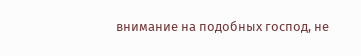внимание на подобных господ, не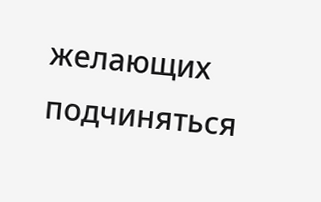желающих подчиняться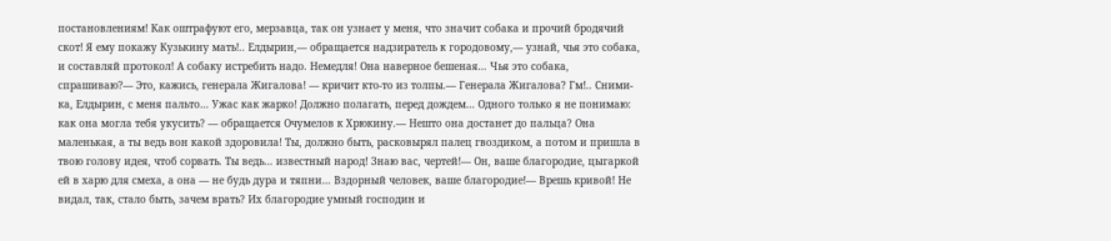постановлениям! Как оштрафуют его, мерзавца, так он узнает у меня, что значит собака и прочий бродячий скот! Я ему покажу Кузькину мать!.. Елдырин,— обращается надзиратель к городовому,— узнай, чья это собака, и составляй протокол! А собаку истребить надо. Немедля! Она наверное бешеная… Чья это собака, спрашиваю?— Это, кажись, генерала Жигалова! — кричит кто-то из толпы.— Генерала Жигалова? Гм!.. Сними-ка, Елдырин, с меня пальто… Ужас как жарко! Должно полагать, перед дождем… Одного только я не понимаю: как она могла тебя укусить? — обращается Очумелов к Хрюкину.— Нешто она достанет до пальца? Она маленькая, а ты ведь вон какой здоровила! Ты, должно быть, расковырял палец гвоздиком, а потом и пришла в твою голову идея, чтоб сорвать. Ты ведь… известный народ! Знаю вас, чертей!— Он, ваше благородие, цыгаркой ей в харю для смеха, а она — не будь дура и тяпни… Вздорный человек, ваше благородие!— Врешь кривой! Не видал, так, стало быть, зачем врать? Их благородие умный господин и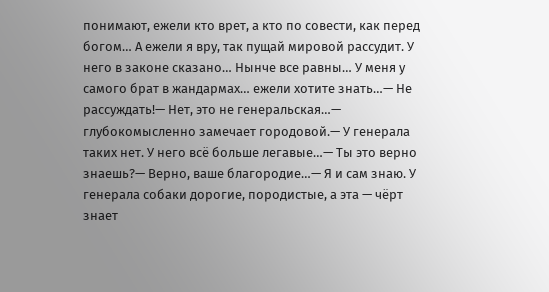понимают, ежели кто врет, а кто по совести, как перед богом… А ежели я вру, так пущай мировой рассудит. У него в законе сказано… Нынче все равны… У меня у самого брат в жандармах… ежели хотите знать…— Не рассуждать!— Нет, это не генеральская…— глубокомысленно замечает городовой.— У генерала таких нет. У него всё больше легавые…— Ты это верно знаешь?— Верно, ваше благородие…— Я и сам знаю. У генерала собаки дорогие, породистые, а эта — чёрт знает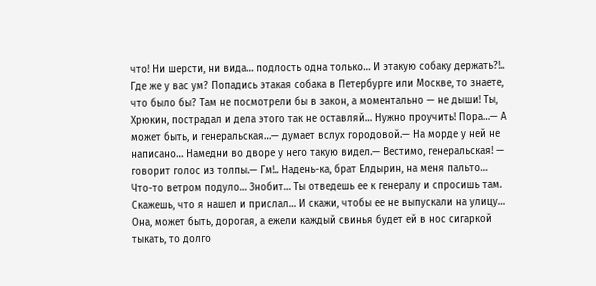что! Ни шерсти, ни вида… подлость одна только… И этакую собаку держать?!.. Где же у вас ум? Попадись этакая собака в Петербурге или Москве, то знаете, что было бы? Там не посмотрели бы в закон, а моментально — не дыши! Ты, Хрюкин, пострадал и дела этого так не оставляй… Нужно проучить! Пора…— А может быть, и генеральская…— думает вслух городовой.— На морде у ней не написано… Намедни во дворе у него такую видел.— Вестимо, генеральская! — говорит голос из толпы.— Гм!.. Надень-ка, брат Елдырин, на меня пальто… Что-то ветром подуло… Знобит… Ты отведешь ее к генералу и спросишь там. Скажешь, что я нашел и прислал… И скажи, чтобы ее не выпускали на улицу… Она, может быть, дорогая, а ежели каждый свинья будет ей в нос сигаркой тыкать, то долго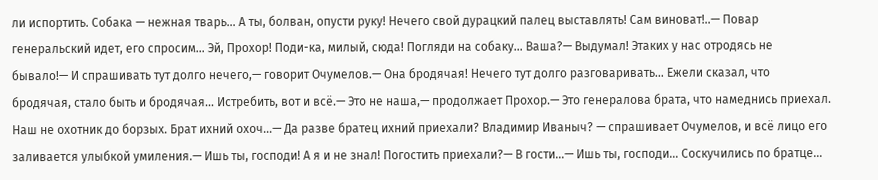ли испортить. Собака — нежная тварь… А ты, болван, опусти руку! Нечего свой дурацкий палец выставлять! Сам виноват!..— Повар генеральский идет, его спросим… Эй, Прохор! Поди-ка, милый, сюда! Погляди на собаку… Ваша?— Выдумал! Этаких у нас отродясь не бывало!— И спрашивать тут долго нечего,— говорит Очумелов.— Она бродячая! Нечего тут долго разговаривать… Ежели сказал, что бродячая, стало быть и бродячая… Истребить, вот и всё.— Это не наша,— продолжает Прохор.— Это генералова брата, что намеднись приехал. Наш не охотник до борзых. Брат ихний охоч…— Да разве братец ихний приехали? Владимир Иваныч? — спрашивает Очумелов, и всё лицо его заливается улыбкой умиления.— Ишь ты, господи! А я и не знал! Погостить приехали?— В гости…— Ишь ты, господи… Соскучились по братце…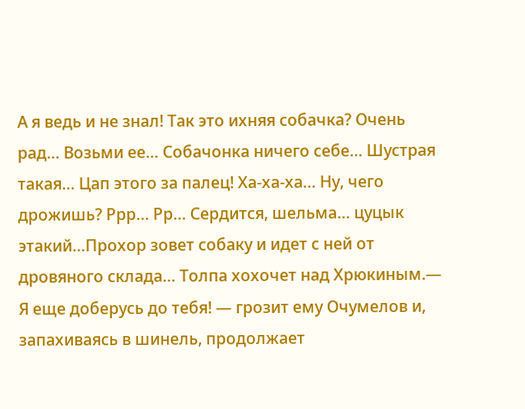А я ведь и не знал! Так это ихняя собачка? Очень рад… Возьми ее… Собачонка ничего себе… Шустрая такая… Цап этого за палец! Ха-ха-ха… Ну, чего дрожишь? Ррр… Рр… Сердится, шельма… цуцык этакий…Прохор зовет собаку и идет с ней от дровяного склада… Толпа хохочет над Хрюкиным.— Я еще доберусь до тебя! — грозит ему Очумелов и, запахиваясь в шинель, продолжает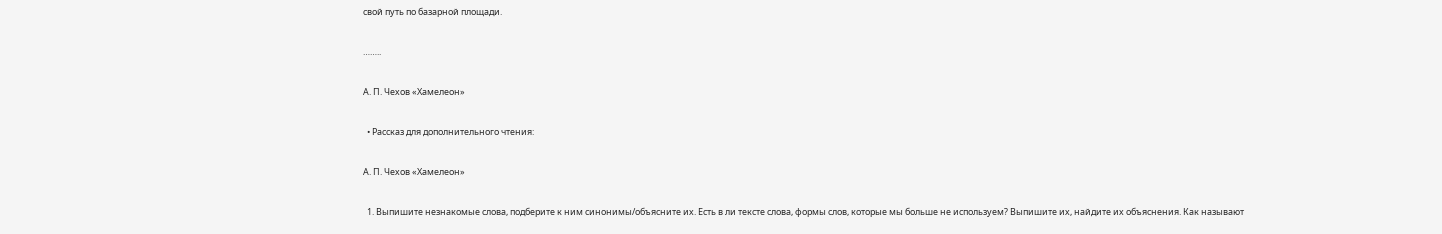свой путь по базарной площади.

……..

А. П. Чехов «Хамелеон»

  • Рассказ для дополнительного чтения:

А. П. Чехов «Хамелеон»

  1. Выпишите незнакомые слова, подберите к ним синонимы/объясните их. Есть в ли тексте слова, формы слов, которые мы больше не используем? Выпишите их, найдите их объяснения. Как называют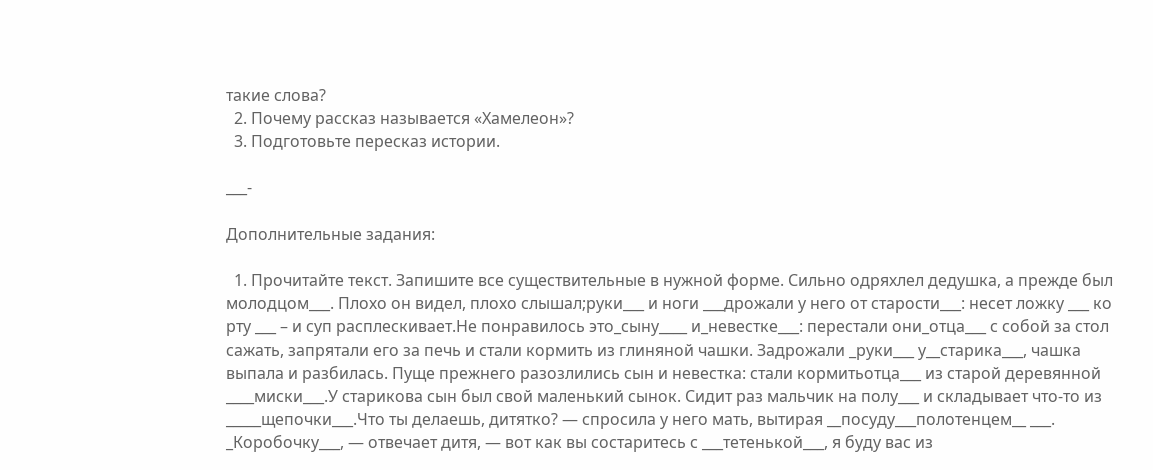такие слова?
  2. Почему рассказ называется «Хамелеон»?
  3. Подготовьте пересказ истории.

___-

Дополнительные задания:

  1. Прочитайте текст. Запишите все существительные в нужной форме. Сильно одряхлел дедушка, а прежде был молодцом___. Плохо он видел, плохо слышал;руки___ и ноги ___дрожали у него от старости___: несет ложку ___ ко рту ___ – и суп расплескивает.Не понравилось это_сыну____ и_невестке___: перестали они_отца___ с собой за стол сажать, запрятали его за печь и стали кормить из глиняной чашки. Задрожали _руки___ у__старика___, чашка выпала и разбилась. Пуще прежнего разозлились сын и невестка: стали кормитьотца___ из старой деревянной ____миски___.У старикова сын был свой маленький сынок. Сидит раз мальчик на полу___ и складывает что-то из _____щепочки___.Что ты делаешь, дитятко? — спросила у него мать, вытирая __посуду___полотенцем__ ___. _Коробочку___, — отвечает дитя, — вот как вы состаритесь с ___тетенькой___, я буду вас из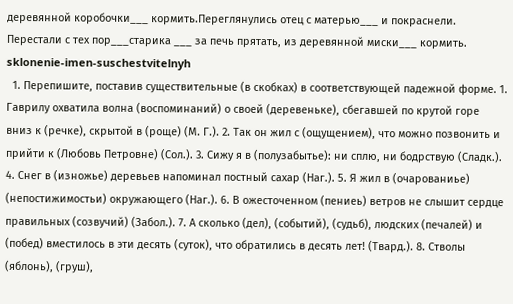деревянной коробочки___ кормить.Переглянулись отец с матерью___ и покраснели. Перестали с тех пор___старика ___ за печь прятать, из деревянной миски___ кормить.
sklonenie-imen-suschestvitelnyh
  1. Перепишите, поставив существительные (в скобках) в соответствующей падежной форме. 1. Гаврилу охватила волна (воспоминаний) о своей (деревеньке), сбегавшей по крутой горе вниз к (речке), скрытой в (роще) (М. Г.). 2. Так он жил с (ощущением), что можно позвонить и прийти к (Любовь Петровне) (Сол.). 3. Сижу я в (полузабытье): ни сплю, ни бодрствую (Сладк.). 4. Снег в (изножье) деревьев напоминал постный сахар (Наг.). 5. Я жил в (очарованиье) (непостижимостьи) окружающего (Наг.). 6. В ожесточенном (пениеь) ветров не слышит сердце правильных (созвучий) (Забол.). 7. А сколько (дел), (событий), (судьб), людских (печалей) и (побед) вместилось в эти десять (суток), что обратились в десять лет! (Твард.). 8. Стволы (яблонь), (груш),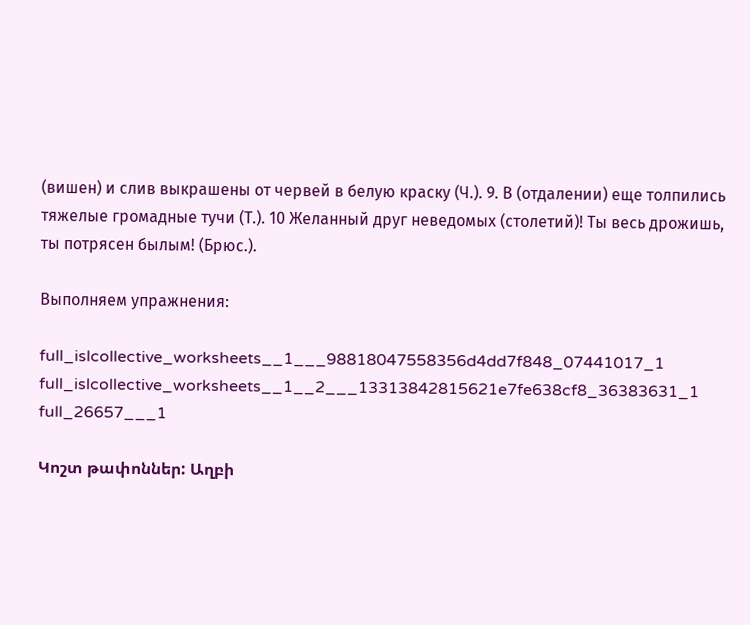(вишен) и слив выкрашены от червей в белую краску (Ч.). 9. В (отдалении) еще толпились тяжелые громадные тучи (Т.). 10 Желанный друг неведомых (столетий)! Ты весь дрожишь, ты потрясен былым! (Брюс.).

Выполняем упражнения:

full_islcollective_worksheets__1___98818047558356d4dd7f848_07441017_1
full_islcollective_worksheets__1__2___13313842815621e7fe638cf8_36383631_1
full_26657___1

Կոշտ թափոններ: Աղբի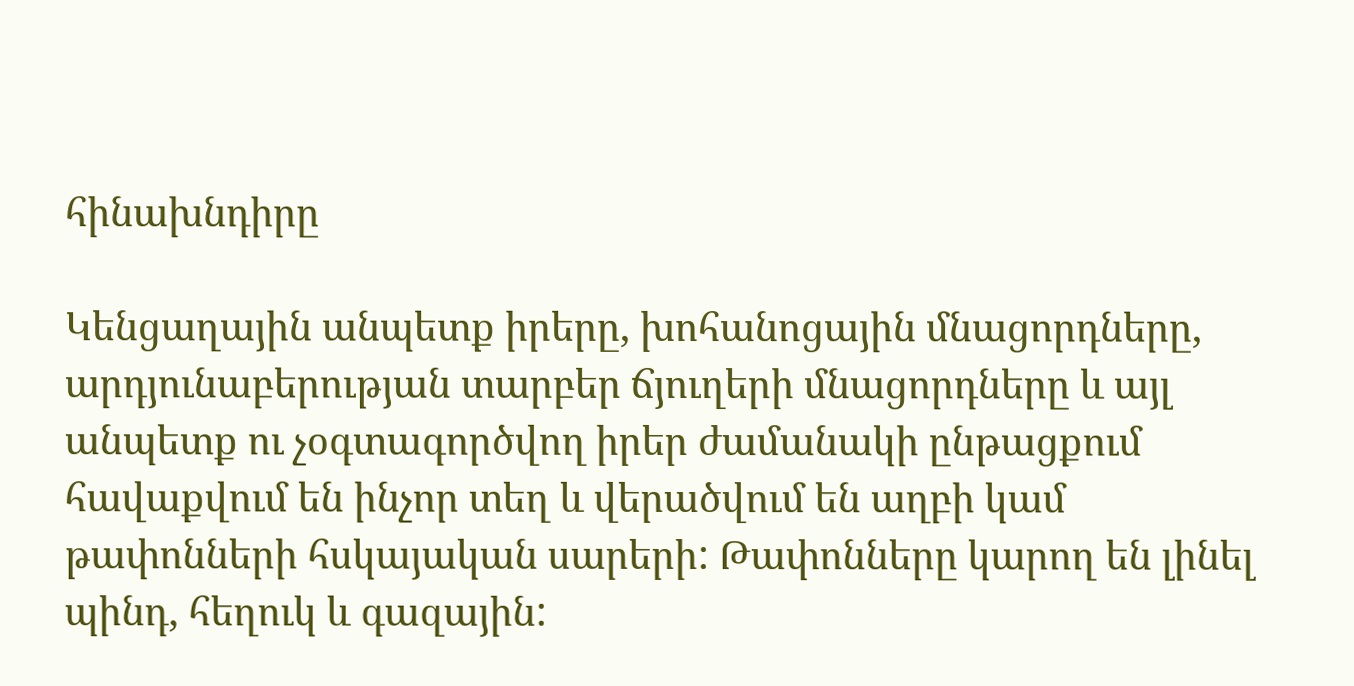հինախնդիրը

Կենցաղային անպետք իրերը, խոհանոցային մնացորդները, արդյունաբերության տարբեր ճյուղերի մնացորդները և այլ անպետք ու չօգտագործվող իրեր ժամանակի ընթացքում հավաքվում են ինչոր տեղ և վերածվում են աղբի կամ թափոնների հսկայական սարերի: Թափոնները կարող են լինել պինդ, հեղուկ և գազային: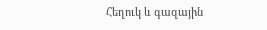Հեղուկ և գազային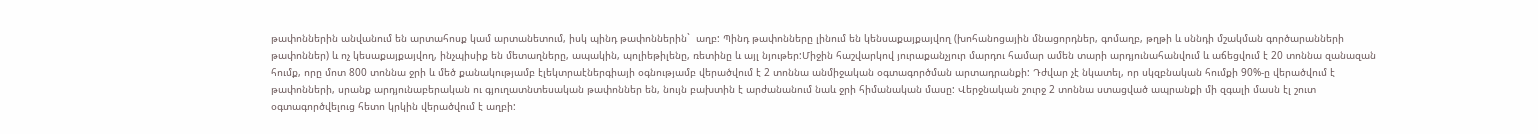թափոններին անվանում են արտահոսք կամ արտանետում, իսկ պինդ թափոններին`  աղբ: Պինդ թափոնները լինում են կենսաքայքայվող (խոհանոցային մնացորդներ, գոմաղբ, թղթի և սննդի մշակման գործարանների թափոններ) և ոչ կեսաքայքայվող, ինչպիսիք են մետաղները, ապակին, պոլիեթիլենը, ռետինը և այլ նյութեր:Միջին հաշվարկով յուրաքանչյուր մարդու համար ամեն տարի արդյունահանվում և աճեցվում է 20 տոննա զանազան հումք, որը մոտ 800 տոննա ջրի և մեծ քանակությամբ էլեկտրաէներգիայի օգնությամբ վերածվում է 2 տոննա անմիջական օգտագործման արտադրանքի: Դժվար չէ նկատել, որ սկզբնական հումքի 90%-ը վերածվում է թափոնների, սրանք արդյունաբերական ու գյուղատնտեսական թափոններ են, նույն բախտին է արժանանում նաև ջրի հիմանական մասը: Վերջնական շուրջ 2 տոննա ստացված ապրանքի մի զգալի մասն էլ շուտ օգտագործվելուց հետո կրկին վերածվում է աղբի: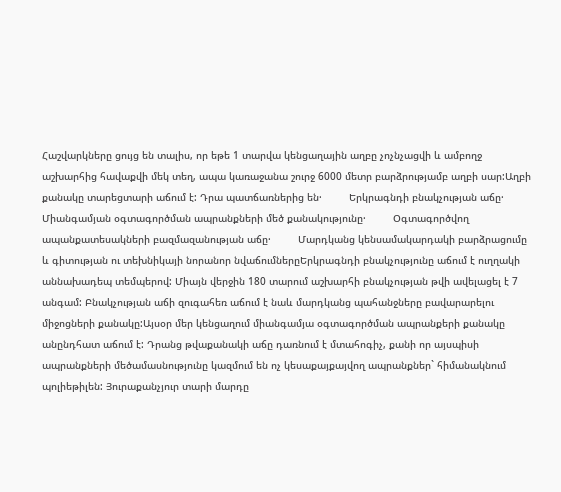Հաշվարկները ցույց են տալիս, որ եթե 1 տարվա կենցաղային աղբը չոչնչացվի և ամբողջ աշխարհից հավաքվի մեկ տեղ, ապա կառաջանա շուրջ 6000 մետր բարձրությամբ աղբի սար:Աղբի քանակը տարեցտարի աճում է: Դրա պատճառներից են·         Երկրագնդի բնակչության աճը·         Միանգամյան օգտագործման ապրանքների մեծ քանակությունը·         Օգտագործվող ապանքատեսակների բազմազանության աճը·         Մարդկանց կենսամակարդակի բարձրացումը և գիտության ու տեխնիկայի նորանոր նվաճումներըԵրկրագնդի բնակչությունը աճում է ուղղակի աննախադեպ տեմպերով: Միայն վերջին 180 տարում աշխարհի բնակչության թվի ավելացել է 7 անգամ: Բնակչության աճի զուգահեռ աճում է նաև մարդկանց պահանջները բավարարելու միջոցների քանակը:Այսօր մեր կենցաղում միանգամյա օգտագործման ապրանքերի քանակը անընդհատ աճում է: Դրանց թվաքանակի աճը դառնում է մտահոգիչ, քանի որ այսպիսի ապրանքների մեծամասնությունը կազմում են ոչ կեսաքայքայվող ապրանքներ` հիմանակնում պոլիեթիլեն: Յուրաքանչյուր տարի մարդը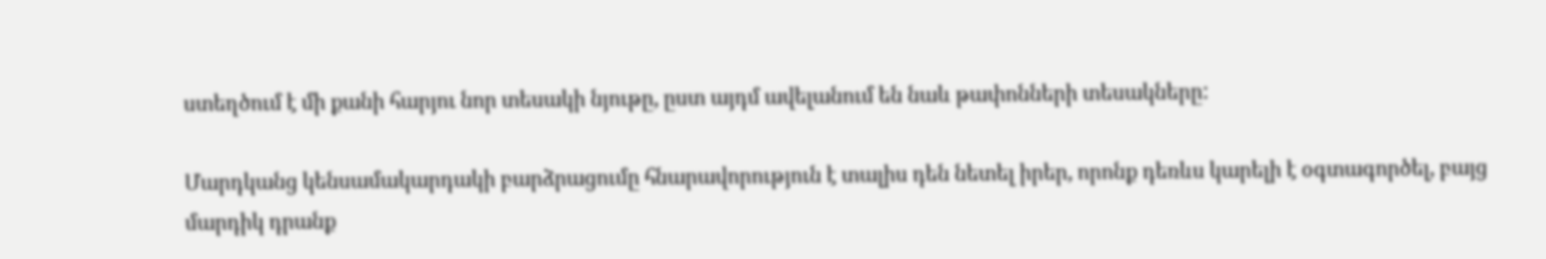ստեղծում է մի քանի հարյու նոր տեսակի նյութը, ըստ այդմ ավելանում են նաև թափոնների տեսակները:

Մարդկանց կենսամակարդակի բարձրացումը հնարավորություն է տալիս դեն նետել իրեր, որոնք դեռևս կարելի է օգտագործել, բայց մարդիկ դրանք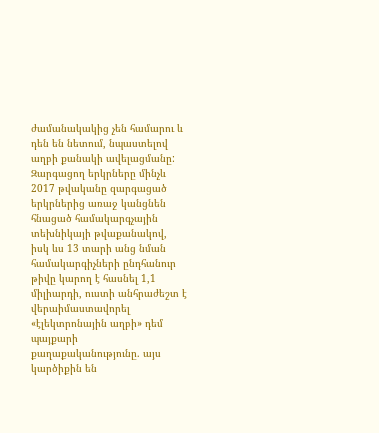ժամանակակից չեն համարու և դեն են նետում, նպաստելով աղբի քանակի ավելացմանը: Զարգացող երկրները մինչև 2017 թվականը զարգացած երկրներից առաջ կանցնեն հնացած համակարգչային տեխնիկայի թվաքանակով, իսկ ևս 13 տարի անց նման համակարգիչների ընդհանուր թիվը կարող է հասնել 1,1 միլիարդի, ուստի անհրաժեշտ է վերաիմաստավորել «էլեկտրոնային աղբի» դեմ պայքարի քաղաքականությունը. այս կարծիքին են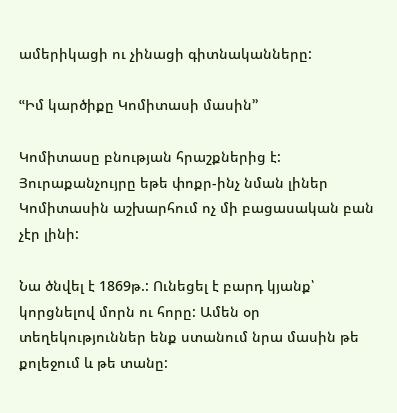ամերիկացի ու չինացի գիտնականները:

ՙՙԻմ կարծիքը Կոմիտասի մասին՚՚

Կոմիտասը բնության հրաշքներից է: Յուրաքանչույրը եթե փոքր-ինչ նման լիներ Կոմիտասին աշխարհում ոչ մի բացասական բան չէր լինի:

Նա ծնվել է 1869թ.: Ունեցել է բարդ կյանք՝ կորցնելով մորն ու հորը: Ամեն օր տեղեկություններ ենք ստանում նրա մասին թե քոլեջում և թե տանը: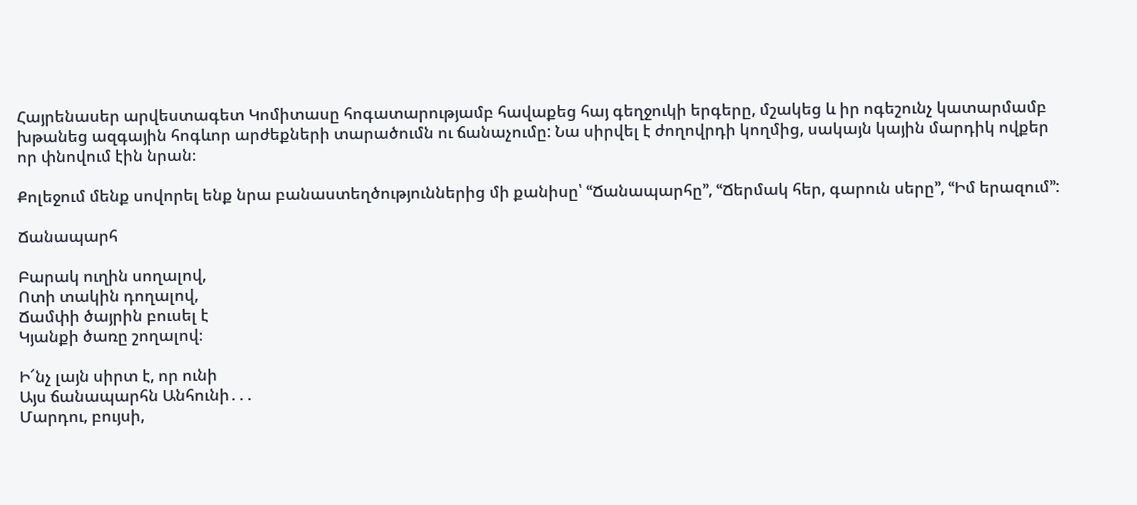Հայրենասեր արվեստագետ Կոմիտասը հոգատարությամբ հավաքեց հայ գեղջուկի երգերը, մշակեց և իր ոգեշունչ կատարմամբ խթանեց ազգային հոգևոր արժեքների տարածումն ու ճանաչումը: Նա սիրվել է ժողովրդի կողմից, սակայն կային մարդիկ ովքեր որ փնովում էին նրան։

Քոլեջում մենք սովորել ենք նրա բանաստեղծություններից մի քանիսը՝ ՙՙՃանապարհը՚՚, ՙՙՃերմակ հեր, գարուն սերը՚՚, ՙՙԻմ երազում՚՚:

Ճանապարհ

Բարակ ուղին սողալով,
Ոտի տակին դողալով,
Ճամփի ծայրին բուսել է
Կյանքի ծառը շողալով։

Ի՜նչ լայն սիրտ է, որ ունի
Այս ճանապարհն Անհունի․․․
Մարդու, բույսի,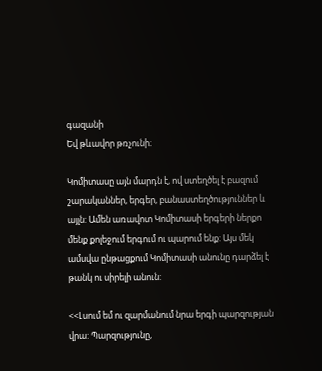գազանի
Եվ թևավոր թռչունի։

Կոմիտասը այն մարդն է, ով ստեղծել է բազում շարականներ, երգեր, բանաստեղծություններ և այլն: Ամեն առավոտ Կոմիտասի երգերի ներքո մենք քոլեջում երգում ու պարում ենք: Այս մեկ ամսվա ընթացքում Կոմիտասի անունը դարձել է թանկ ու սիրելի անուն:

<<Լսում եմ ու զարմանում նրա երգի պարզության վրա: Պարզությունը,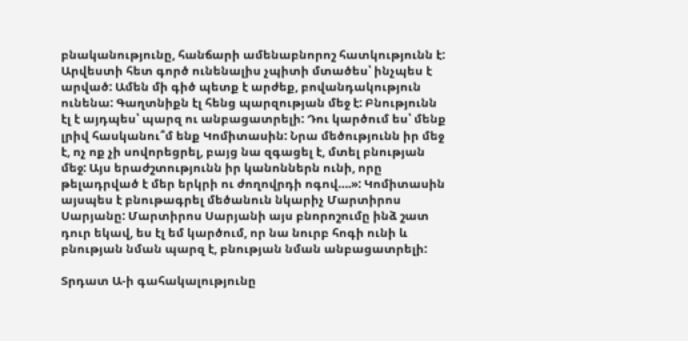բնականությունը, հանճարի ամենաբնորոշ հատկությունն է: Արվեստի հետ գործ ունենալիս չպիտի մտածես՝ ինչպես է արված: Ամեն մի գիծ պետք է արժեք, բովանդակություն ունենա: Գաղտնիքն էլ հենց պարզության մեջ է: Բնությունն էլ է այդպես՝ պարզ ու անբացատրելի: Դու կարծում ես՝ մենք լրիվ հասկանու՞մ ենք Կոմիտասին: Նրա մեծությունն իր մեջ է, ոչ ոք չի սովորեցրել, բայց նա զգացել է, մտել բնության մեջ: Այս երաժշտությունն իր կանոններն ունի, որը թելադրված է մեր երկրի ու ժողովրդի ոգով….»: Կոմիտասին այսպես է բնութագրել մեծանուն նկարիչ Մարտիրոս Սարյանը: Մարտիրոս Սարյանի այս բնորոշումը ինձ շատ դուր եկավ, ես էլ եմ կարծում, որ նա նուրբ հոգի ունի և բնության նման պարզ է, բնության նման անբացատրելի:

Տրդատ Ա-ի գահակալությունը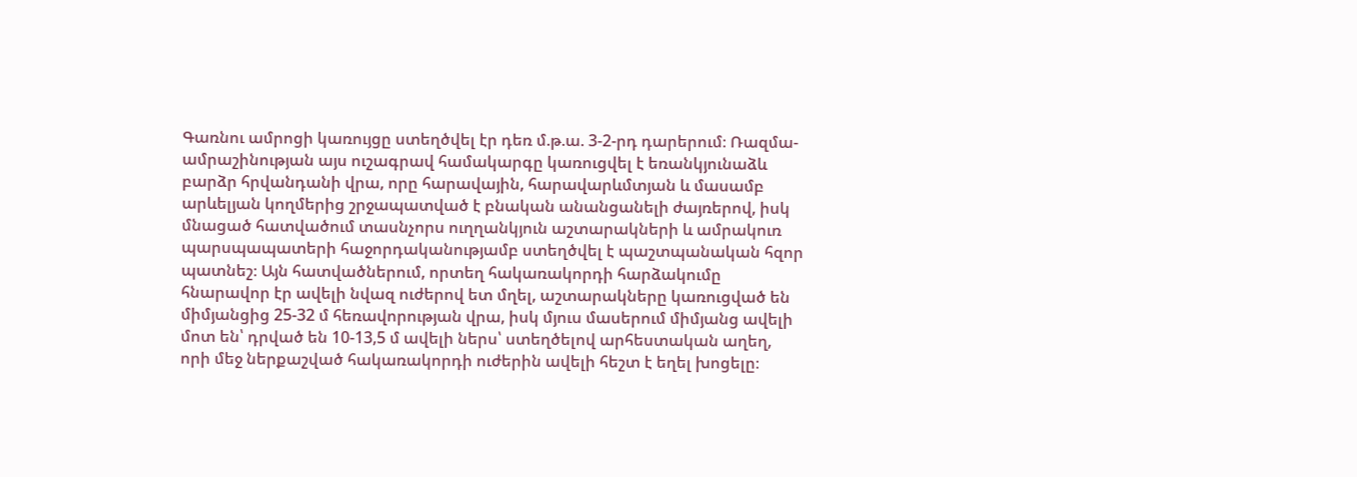Գառնու ամրոցի կառույցը ստեղծվել էր դեռ մ.թ.ա. 3-2-րդ դարերում։ Ռազմա-ամրաշինության այս ուշագրավ համակարգը կառուցվել է եռանկյունաձև բարձր հրվանդանի վրա, որը հարավային, հարավարևմտյան և մասամբ արևելյան կողմերից շրջապատված է բնական անանցանելի ժայռերով, իսկ մնացած հատվածում տասնչորս ուղղանկյուն աշտարակների և ամրակուռ պարսպապատերի հաջորդականությամբ ստեղծվել է պաշտպանական հզոր պատնեշ։ Այն հատվածներում, որտեղ հակառակորդի հարձակումը հնարավոր էր ավելի նվազ ուժերով ետ մղել, աշտարակները կառուցված են միմյանցից 25-32 մ հեռավորության վրա, իսկ մյուս մասերում միմյանց ավելի մոտ են՝ դրված են 10-13,5 մ ավելի ներս՝ ստեղծելով արհեստական աղեղ, որի մեջ ներքաշված հակառակորդի ուժերին ավելի հեշտ է եղել խոցելը։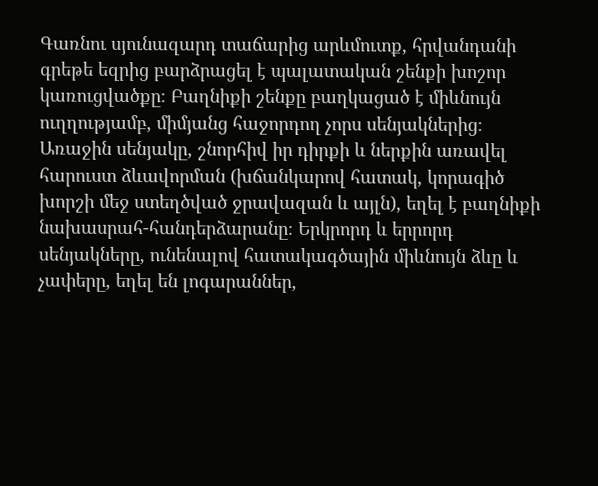Գառնու սյունազարդ տաճարից արևմուտք, հրվանդանի գրեթե եզրից բարձրացել է պալատական շենքի խոշոր կառուցվածքը։ Բաղնիքի շենքը բաղկացած է միևնույն ուղղությամբ, միմյանց հաջորդող չորս սենյակներից։ Առաջին սենյակը, շնորհիվ իր դիրքի և ներքին առավել հարուստ ձևավորման (խճանկարով հատակ, կորագիծ խորշի մեջ ստեղծված ջրավազան և այլն), եղել է բաղնիքի նախասրահ-հանդերձարանը։ Երկրորդ և երրորդ սենյակները, ունենալով հատակագծային միևնույն ձևը և չափերը, եղել են լոգարաններ,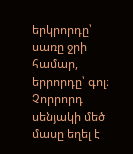երկրորդը՝ սառը ջրի համար, երրորդը՝ գոլ։ Չորրորդ սենյակի մեծ մասը եղել է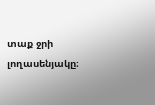տաք ջրի լողասենյակը։